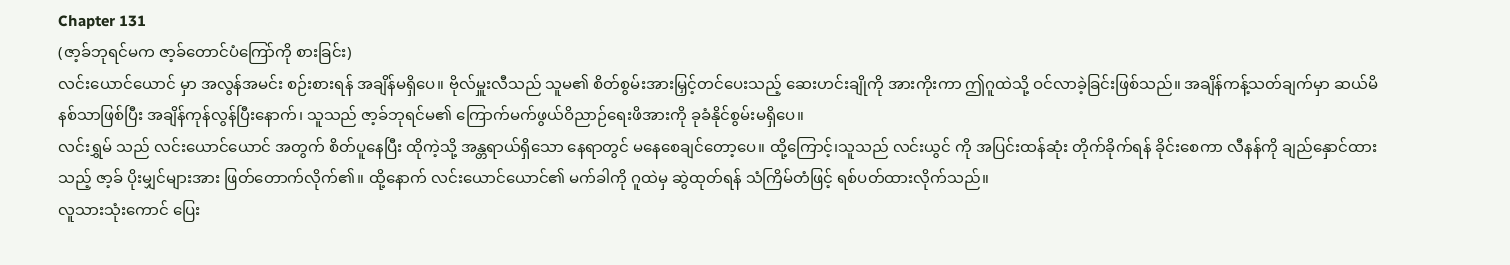Chapter 131
(ဇာ့ခ်ဘုရင်မက ဇာ့ခ်တောင်ပံကြော်ကို စားခြင်း)
လင်းယောင်ယောင် မှာ အလွန်အမင်း စဉ်းစားရန် အချိန်မရှိပေ။ ဗိုလ်မှူးလီသည် သူမ၏ စိတ်စွမ်းအားမြှင့်တင်ပေးသည့် ဆေးဟင်းချိုကို အားကိုးကာ ဤဂူထဲသို့ ဝင်လာခဲ့ခြင်းဖြစ်သည်။ အချိန်ကန့်သတ်ချက်မှာ ဆယ်မိနစ်သာဖြစ်ပြီး အချိန်ကုန်လွန်ပြီးနောက်၊ သူသည် ဇာ့ခ်ဘုရင်မ၏ ကြောက်မက်ဖွယ်ဝိညာဉ်ရေးဖိအားကို ခုခံနိုင်စွမ်းမရှိပေ။
လင်းရွှမ် သည် လင်းယောင်ယောင် အတွက် စိတ်ပူနေပြီး ထိုကဲ့သို့ အန္တရာယ်ရှိသော နေရာတွင် မနေစေချင်တော့ပေ။ ထို့ကြောင့်၊သူသည် လင်းယွင် ကို အပြင်းထန်ဆုံး တိုက်ခိုက်ရန် ခိုင်းစေကာ လီနန်ကို ချည်နှောင်ထားသည့် ဇာ့ခ် ပိုးမျှင်များအား ဖြတ်တောက်လိုက်၏။ ထို့နောက် လင်းယောင်ယောင်၏ မက်ခါကို ဂူထဲမှ ဆွဲထုတ်ရန် သံကြိမ်တံဖြင့် ရစ်ပတ်ထားလိုက်သည်။
လူသားသုံးကောင် ပြေး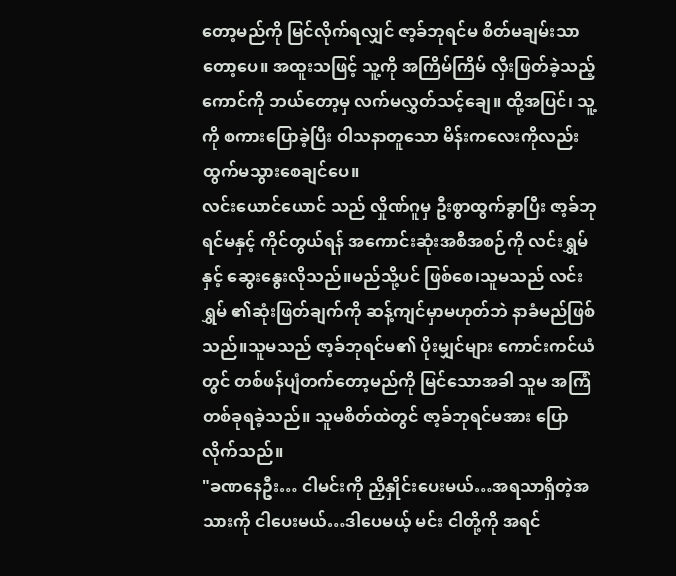တော့မည်ကို မြင်လိုက်ရလျှင် ဇာ့ခ်ဘုရင်မ စိတ်မချမ်းသာတော့ပေ။ အထူးသဖြင့် သူ့ကို အကြိမ်ကြိမ် လှီးဖြတ်ခဲ့သည့်ကောင်ကို ဘယ်တော့မှ လက်မလွှတ်သင့်ချေ။ ထို့အပြင်၊ သူ့ကို စကားပြောခဲ့ပြီး ဝါသနာတူသော မိန်းကလေးကိုလည်း ထွက်မသွားစေချင်ပေ။
လင်းယောင်ယောင် သည် လှိုဏ်ဂူမှ ဦးစွာထွက်ခွာပြီး ဇာ့ခ်ဘုရင်မနှင့် ကိုင်တွယ်ရန် အကောင်းဆုံးအစီအစဉ်ကို လင်းရွှမ် နှင့် ဆွေးနွေးလိုသည်။မည်သို့ပင် ဖြစ်စေ၊သူမသည် လင်းရွှမ် ၏ဆုံးဖြတ်ချက်ကို ဆန့်ကျင်မှာမဟုတ်ဘဲ နာခံမည်ဖြစ်သည်။သူမသည် ဇာ့ခ်ဘုရင်မ၏ ပိုးမျှင်များ ကောင်းကင်ယံတွင် တစ်ဖန်ပျံတက်တော့မည်ကို မြင်သောအခါ သူမ အကြံတစ်ခုရခဲ့သည်။ သူမစိတ်ထဲတွင် ဇာ့ခ်ဘုရင်မအား ပြောလိုက်သည်။
"ခဏနေဦး… ငါမင်းကို ညှိနှိုင်းပေးမယ်…အရသာရှိတဲ့အသားကို ငါပေးမယ်…ဒါပေမယ့် မင်း ငါတို့ကို အရင်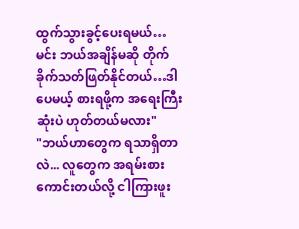ထွက်သွားခွင့်ပေးရမယ်… မင်း ဘယ်အချိန်မဆို တိုက်ခိုက်သတ်ဖြတ်နိုင်တယ်…ဒါပေမယ့် စားရဖို့က အရေးကြီးဆုံးပဲ ဟုတ်တယ်မလား"
"ဘယ်ဟာတွေက ရသာရှိတာလဲ... လူတွေက အရမ်းစားကောင်းတယ်လို့ ငါကြားဖူး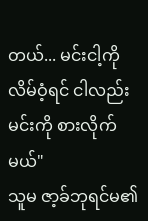တယ်... မင်းငါ့ကို လိမ်ဝံ့ရင် ငါလည်း မင်းကို စားလိုက်မယ်"
သူမ ဇာ့ခ်ဘုရင်မ၏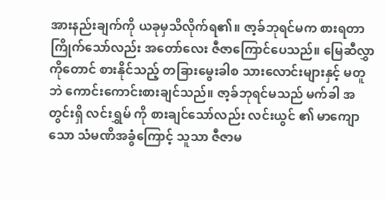အားနည်းချက်ကို ယခုမှသိလိုက်ရ၏။ ဇာ့ခ်ဘုရင်မက စားရတာကြိုက်သော်လည်း အတော်လေး ဇီဇာကြောင်ပေသည်။ မြေဆီလွှာကိုတောင် စားနိုင်သည့် တခြားမွေးခါစ သားလောင်းများနှင့် မတူဘဲ ကောင်းကောင်းစားချင်သည်။ ဇာ့ခ်ဘုရင်မသည် မက်ခါ အတွင်းရှိ လင်းရွှမ် ကို စားချင်သော်လည်း လင်းယွင် ၏ မာကျောသော သံမဏိအခွံကြောင့် သူသာ ဇီဇာမ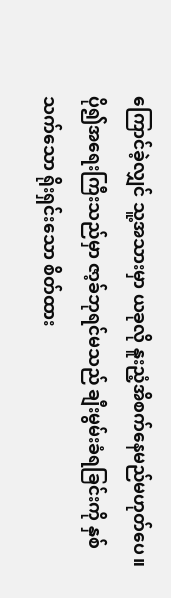ကြောင်ခဲ့လျှင် သူ့အသားမှာ ယခုလို နူးညံ့အိစက်နေမည်မဟုတ်ပေ။ ပို၍အရေးကြီးသည်မှာ ဇာ့ခ်ဘုရင်မသည် ချီးမွမ်းခံရခြင်းကို နှစ်သက်သော ရိုးရှင်းသော စိတ်ထား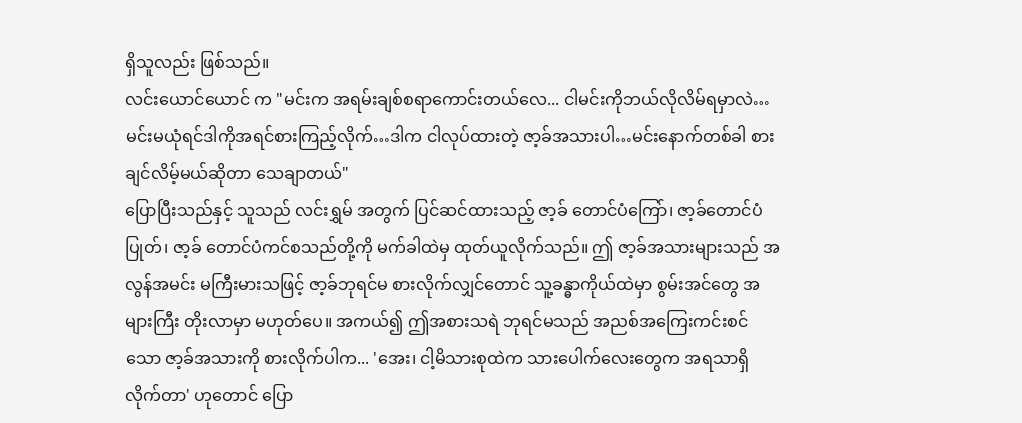ရှိသူလည်း ဖြစ်သည်။
လင်းယောင်ယောင် က "မင်းက အရမ်းချစ်စရာကောင်းတယ်လေ... ငါမင်းကိုဘယ်လိုလိမ်ရမှာလဲ… မင်းမယုံရင်ဒါကိုအရင်စားကြည့်လိုက်…ဒါက ငါလုပ်ထားတဲ့ ဇာ့ခ်အသားပါ…မင်းနောက်တစ်ခါ စားချင်လိမ့်မယ်ဆိုတာ သေချာတယ်"
ပြောပြီးသည်နှင့် သူသည် လင်းရွှမ် အတွက် ပြင်ဆင်ထားသည့် ဇာ့ခ် တောင်ပံကြော်၊ ဇာ့ခ်တောင်ပံပြုတ်၊ ဇာ့ခ် တောင်ပံကင်စသည်တို့ကို မက်ခါထဲမှ ထုတ်ယူလိုက်သည်။ ဤ ဇာ့ခ်အသားများသည် အလွန်အမင်း မကြီးမားသဖြင့် ဇာ့ခ်ဘုရင်မ စားလိုက်လျှင်တောင် သူ့ခန္ဓာကိုယ်ထဲမှာ စွမ်းအင်တွေ အများကြီး တိုးလာမှာ မဟုတ်ပေ။ အကယ်၍ ဤအစားသရဲ ဘုရင်မသည် အညစ်အကြေးကင်းစင်သော ဇာ့ခ်အသားကို စားလိုက်ပါက... 'အေး၊ ငါ့မိသားစုထဲက သားပေါက်လေးတွေက အရသာရှိလိုက်တာ' ဟုတောင် ပြော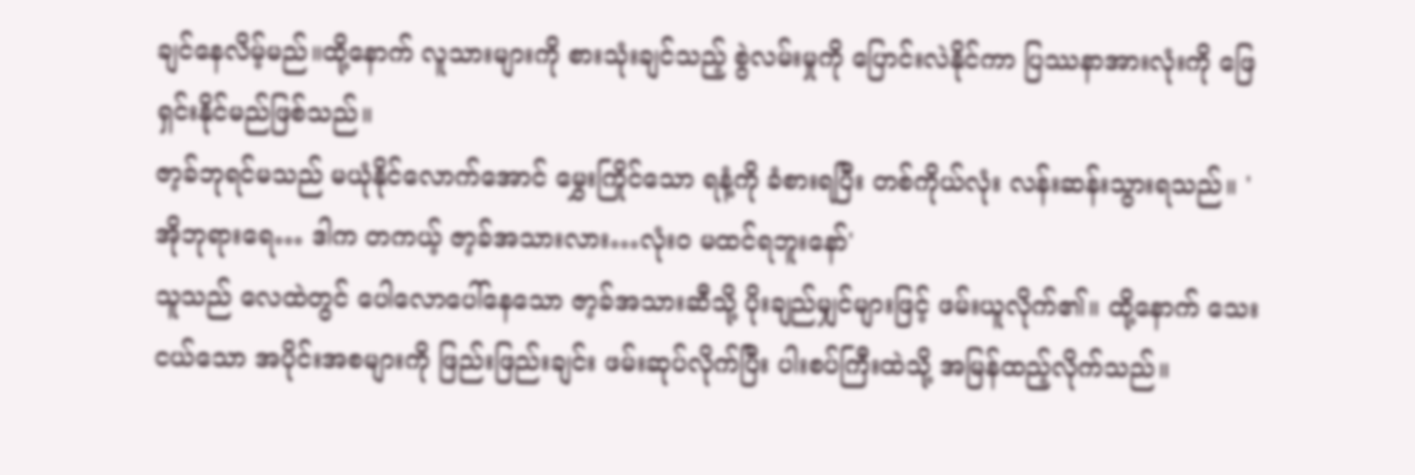ချင်နေလိမ့်မည်။ထို့နောက် လူသားများကို စားသုံးချင်သည့် စွဲလမ်းမှုကို ပြောင်းလဲနိုင်ကာ ပြဿနာအားလုံးကို ဖြေရှင်းနိုင်မည်ဖြစ်သည်။
ဇာ့ခ်ဘုရင်မသည် မယုံနိုင်လောက်အောင် မွှေးကြိုင်သော ရနံ့ကို ခံစားရပြီး တစ်ကိုယ်လုံး လန်းဆန်းသွားရသည်။ 'အိုဘုရားရေ… ဒါက တကယ့် ဇာ့ခ်အသားလား…လုံးဝ မထင်ရဘူးနော်'
သူသည် လေထဲတွင် ပေါလောပေါ်နေသော ဇာ့ခ်အသားဆီသို့ ပိုးချည်မျှင်များဖြင့် ဖမ်းယူလိုက်၏။ ထို့နောက် သေးငယ်သော အပိုင်းအစများကို ဖြည်းဖြည်းချင်း ဖမ်းဆုပ်လိုက်ပြီး ပါးစပ်ကြီးထဲသို့ အမြန်ထည့်လိုက်သည်။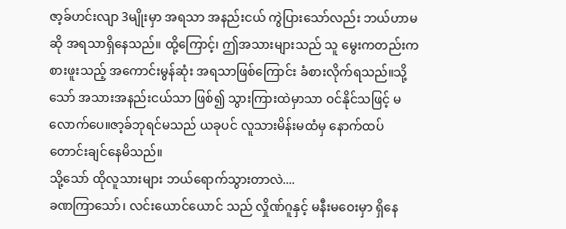ဇာ့ခ်ဟင်းလျာ 3မျိုးမှာ အရသာ အနည်းငယ် ကွဲပြားသော်လည်း ဘယ်ဟာမဆို အရသာရှိနေသည်။ ထို့ကြောင့်၊ ဤအသားများသည် သူ မွေးကတည်းက စားဖူးသည့် အကောင်းမွန်ဆုံး အရသာဖြစ်ကြောင်း ခံစားလိုက်ရသည်။သို့သော် အသားအနည်းငယ်သာ ဖြစ်၍ သွားကြားထဲမှာသာ ဝင်နိုင်သဖြင့် မလောက်ပေ။ဇာ့ခ်ဘုရင်မသည် ယခုပင် လူသားမိန်းမထံမှ နောက်ထပ် တောင်းချင်နေမိသည်။
သို့သော် ထိုလူသားများ ဘယ်ရောက်သွားတာလဲ....
ခဏကြာသော်၊ လင်းယောင်ယောင် သည် လှိုဏ်ဂူနှင့် မနီးမဝေးမှာ ရှိနေ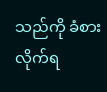သည်ကို ခံစားလိုက်ရ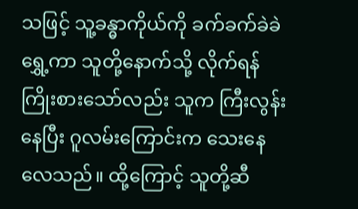သဖြင့် သူ့ခန္ဓာကိုယ်ကို ခက်ခက်ခဲခဲရွှေ့ကာ သူတို့နောက်သို့ လိုက်ရန်ကြိုးစားသော်လည်း သူက ကြီးလွန်းနေပြီး ဂူလမ်းကြောင်းက သေးနေလေသည်။ ထို့ကြောင့် သူတို့ဆီ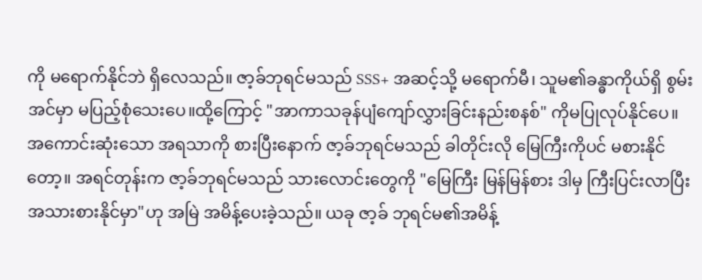ကို မရောက်နိုင်ဘဲ ရှိလေသည်။ ဇာ့ခ်ဘုရင်မသည် SSS+ အဆင့်သို့ မရောက်မီ၊ သူမ၏ခန္ဓာကိုယ်ရှိ စွမ်းအင်မှာ မပြည့်စုံသေးပေ။ထို့ကြောင့် "အာကာသခုန်ပျံကျော်လွှားခြင်းနည်းစနစ်" ကိုမပြုလုပ်နိုင်ပေ။
အကောင်းဆုံးသော အရသာကို စားပြီးနောက် ဇာ့ခ်ဘုရင်မသည် ခါတိုင်းလို မြေကြီးကိုပင် မစားနိုင်တော့။ အရင်တုန်းက ဇာ့ခ်ဘုရင်မသည် သားလောင်းတွေကို "မြေကြီး မြန်မြန်စား ဒါမှ ကြီးပြင်းလာပြီး အသားစားနိုင်မှာ"ဟု အမြဲ အမိန့်ပေးခဲ့သည်။ ယခု ဇာ့ခ် ဘုရင်မ၏အမိန့်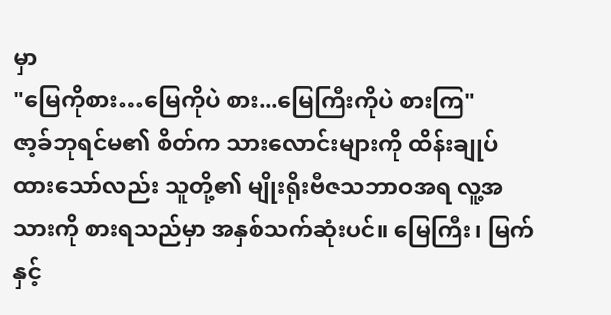မှာ
"မြေကိုစား…မြေကိုပဲ စား...မြေကြီးကိုပဲ စားကြ"
ဇာ့ခ်ဘုရင်မ၏ စိတ်က သားလောင်းများကို ထိန်းချုပ်ထားသော်လည်း သူတို့၏ မျိုးရိုးဗီဇသဘာဝအရ လူ့အသားကို စားရသည်မှာ အနှစ်သက်ဆုံးပင်။ မြေကြီး၊ မြက်နှင့်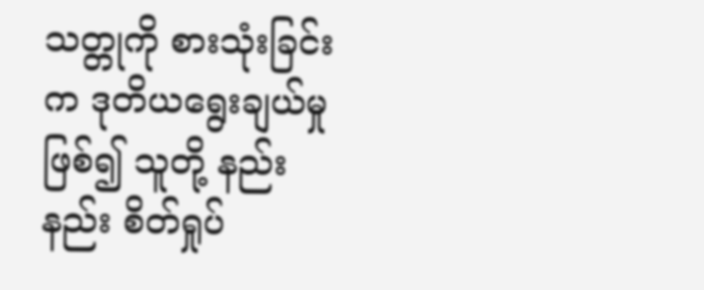သတ္တုကို စားသုံးခြင်းက ဒုတိယရွေးချယ်မှုဖြစ်၍ သူတို့ နည်းနည်း စိတ်ရှုပ်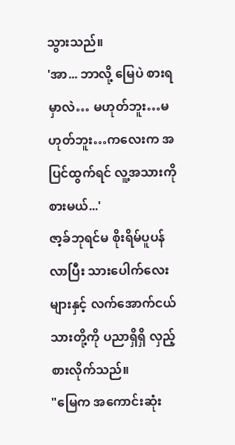သွားသည်။
'အာ... ဘာလို့ မြေပဲ စားရမှာလဲ… မဟုတ်ဘူး…မဟုတ်ဘူး…ကလေးက အပြင်ထွက်ရင် လူ့အသားကို စားမယ်...'
ဇာ့ခ်ဘုရင်မ စိုးရိမ်ပူပန်လာပြီး သားပေါက်လေးများနှင့် လက်အောက်ငယ်သားတို့ကို ပညာရှိရှိ လှည့်စားလိုက်သည်။
"မြေက အကောင်းဆုံး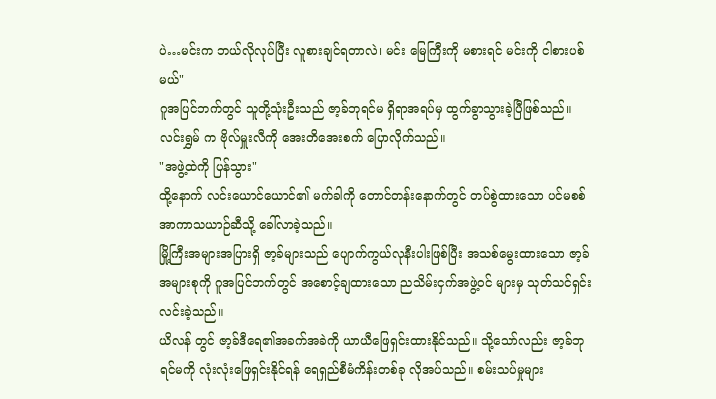ပဲ…မင်းက ဘယ်လိုလုပ်ပြီး လူစားချင်ရတာလဲ၊ မင်း မြေကြီးကို မစားရင် မင်းကို ငါစားပစ်မယ်"
ဂူအပြင်ဘက်တွင် သူတို့သုံးဦးသည် ဇာ့ခ်ဘုရင်မ ရှိရာအရပ်မှ ထွက်ခွာသွားခဲ့ပြီဖြစ်သည်။ လင်းရွှမ် က ဗိုလ်မှူးလီကို အေးတိအေးစက် ပြောလိုက်သည်။
"အဖွဲ့ထဲကို ပြန်သွား"
ထို့နောက် လင်းယောင်ယောင်၏ မက်ခါကို တောင်တန်းနောက်တွင် တပ်စွဲထားသော ပင်မစစ်အာကာသယာဉ်ဆီသို့ ခေါ်လာခဲ့သည်။
မြို့ကြီးအများအပြားရှိ ဇာ့ခ်များသည် ပျောက်ကွယ်လုနီးပါးဖြစ်ပြီး အသစ်မွေးထားသော ဇာ့ခ်အများစုကို ဂူအပြင်ဘက်တွင် အစောင့်ချထားသော ညသိမ်းငှက်အဖွဲ့ဝင် များမှ သုတ်သင်ရှင်းလင်းခဲ့သည်။
ယိလန် တွင် ဇာ့ခ်ဒီရေ၏အခက်အခဲကို ယာယီဖြေရှင်းထားနိုင်သည်။ သို့သော်လည်း ဇာ့ခ်ဘုရင်မကို လုံးလုံးဖြေရှင်းနိုင်ရန် ရေရှည်စီမံကိန်းတစ်ခု လိုအပ်သည်။ စမ်းသပ်မှုများ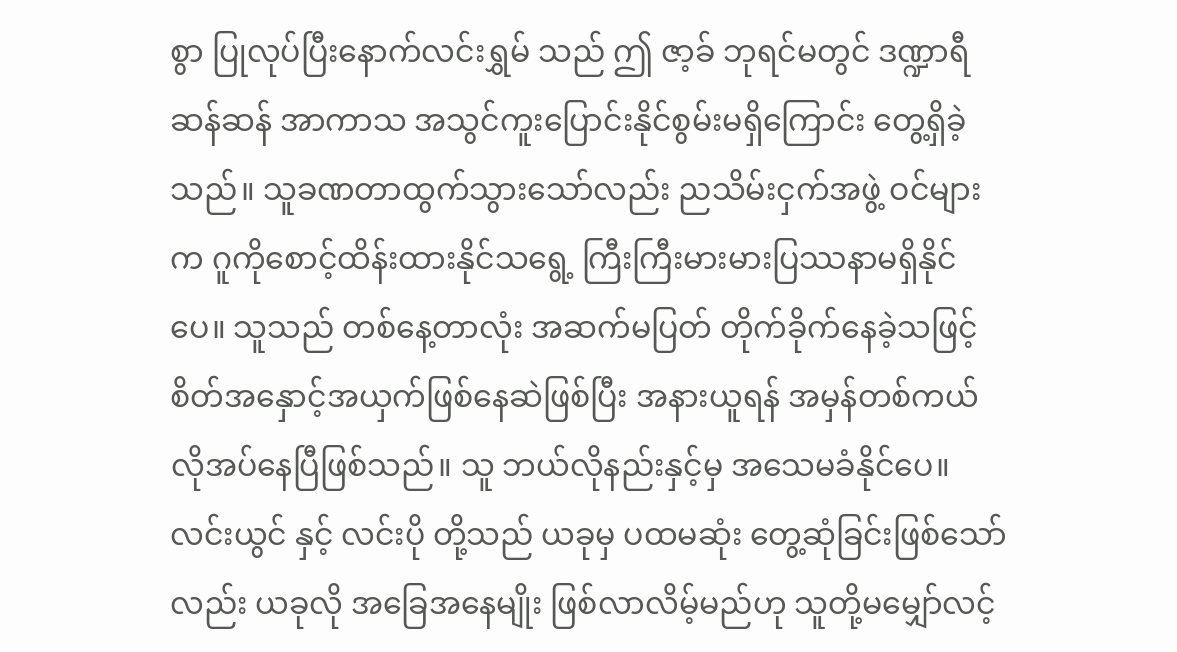စွာ ပြုလုပ်ပြီးနောက်လင်းရွှမ် သည် ဤ ဇာ့ခ် ဘုရင်မတွင် ဒဏ္ဍာရီဆန်ဆန် အာကာသ အသွင်ကူးပြောင်းနိုင်စွမ်းမရှိကြောင်း တွေ့ရှိခဲ့သည်။ သူခဏတာထွက်သွားသော်လည်း ညသိမ်းငှက်အဖွဲ့ ဝင်များက ဂူကိုစောင့်ထိန်းထားနိုင်သရွေ့ ကြီးကြီးမားမားပြဿနာမရှိနိုင်ပေ။ သူသည် တစ်နေ့တာလုံး အဆက်မပြတ် တိုက်ခိုက်နေခဲ့သဖြင့် စိတ်အနှောင့်အယှက်ဖြစ်နေဆဲဖြစ်ပြီး အနားယူရန် အမှန်တစ်ကယ် လိုအပ်နေပြီဖြစ်သည်။ သူ ဘယ်လိုနည်းနှင့်မှ အသေမခံနိုင်ပေ။
လင်းယွင် နှင့် လင်းပို တို့သည် ယခုမှ ပထမဆုံး တွေ့ဆုံခြင်းဖြစ်သော်လည်း ယခုလို အခြေအနေမျိုး ဖြစ်လာလိမ့်မည်ဟု သူတို့မမျှော်လင့်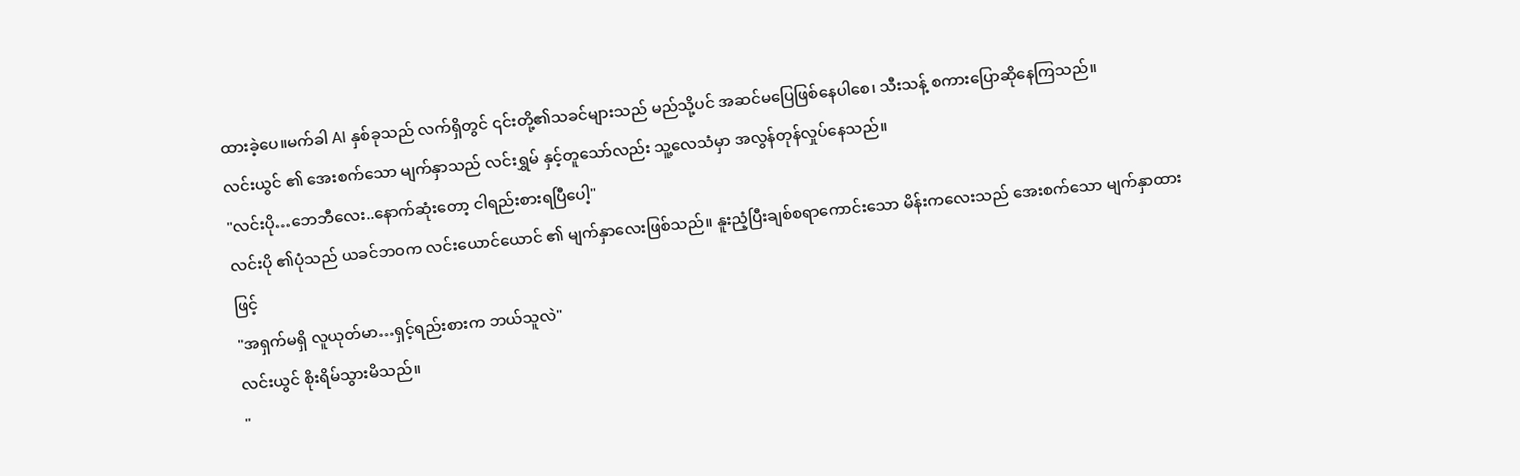ထားခဲ့ပေ။မက်ခါ AI နှစ်ခုသည် လက်ရှိတွင် ၎င်းတို့၏သခင်များသည် မည်သို့ပင် အဆင်မပြေဖြစ်နေပါစေ၊ သီးသန့် စကားပြောဆိုနေကြသည်။
လင်းယွင် ၏ အေးစက်သော မျက်နှာသည် လင်းရွှမ် နှင့်တူသော်လည်း သူ့လေသံမှာ အလွန်တုန်လှုပ်နေသည်။
"လင်းပို…ဘေဘီလေး..နောက်ဆုံးတော့ ငါရည်းစားရပြီပေါ့"
လင်းပို ၏ပုံသည် ယခင်ဘဝက လင်းယောင်ယောင် ၏ မျက်နှာလေးဖြစ်သည်။ နူးညံ့ပြီးချစ်စရာကောင်းသော မိန်းကလေးသည် အေးစက်သော မျက်နှာထားဖြင့်
"အရှက်မရှိ လူယုတ်မာ…ရှင့်ရည်းစားက ဘယ်သူလဲ"
လင်းယွင် စိုးရိမ်သွားမိသည်။
"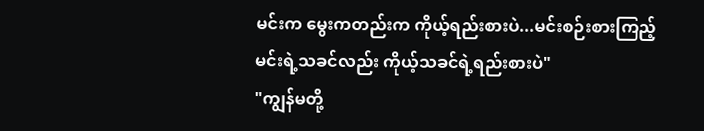မင်းက မွေးကတည်းက ကိုယ့်ရည်းစားပဲ...မင်းစဉ်းစားကြည့် မင်းရဲ့သခင်လည်း ကိုယ့်သခင်ရဲ့ရည်းစားပဲ"
"ကျွန်မတို့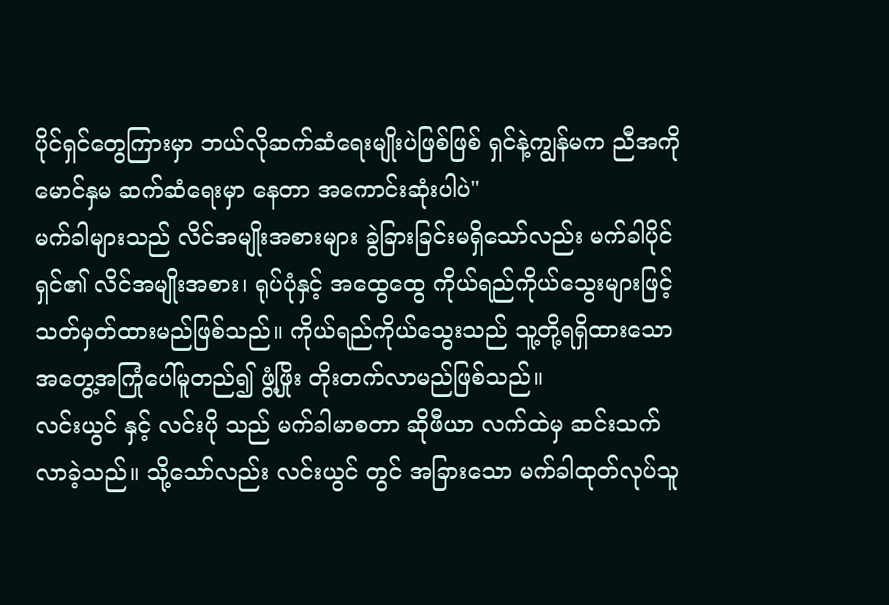ပိုင်ရှင်တွေကြားမှာ ဘယ်လိုဆက်ဆံရေးမျိုးပဲဖြစ်ဖြစ် ရှင်နဲ့ကျွန်မက ညီအကိုမောင်နှမ ဆက်ဆံရေးမှာ နေတာ အကောင်းဆုံးပါပဲ"
မက်ခါများသည် လိင်အမျိုးအစားများ ခွဲခြားခြင်းမရှိသော်လည်း မက်ခါပိုင်ရှင်၏ လိင်အမျိုးအစား၊ ရုပ်ပုံနှင့် အထွေထွေ ကိုယ်ရည်ကိုယ်သွေးများဖြင့် သတ်မှတ်ထားမည်ဖြစ်သည်။ ကိုယ်ရည်ကိုယ်သွေးသည် သူ့တို့ရရှိထားသော အတွေ့အကြုံပေါ်မူတည်၍ ဖွံ့ဖြိုး တိုးတက်လာမည်ဖြစ်သည်။
လင်းယွင် နှင့် လင်းပို သည် မက်ခါမာစတာ ဆိုဖီယာ လက်ထဲမှ ဆင်းသက်လာခဲ့သည်။ သို့သော်လည်း လင်းယွင် တွင် အခြားသော မက်ခါထုတ်လုပ်သူ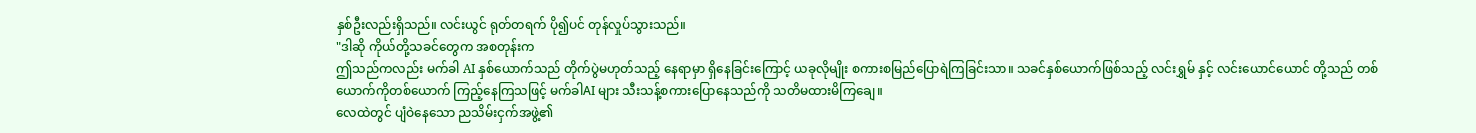နှစ်ဦးလည်းရှိသည်။ လင်းယွင် ရုတ်တရက် ပို၍ပင် တုန်လှုပ်သွားသည်။
"ဒါဆို ကိုယ်တို့သခင်တွေက အစတုန်းက
ဤသည်ကလည်း မက်ခါ AI နှစ်ယောက်သည် တိုက်ပွဲမဟုတ်သည့် နေရာမှာ ရှိနေခြင်းကြောင့် ယခုလိုမျိုး စကားစမြည်ပြောရဲကြခြင်းသာ။ သခင်နှစ်ယောက်ဖြစ်သည့် လင်းရွှမ် နှင့် လင်းယောင်ယောင် တို့သည် တစ်ယောက်ကိုတစ်ယောက် ကြည့်နေကြသဖြင့် မက်ခါAI များ သီးသန့်စကားပြောနေသည်ကို သတိမထားမိကြချေ။
လေထဲတွင် ပျံဝဲနေသော ညသိမ်းငှက်အဖွဲ့၏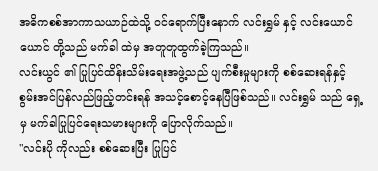အဓိကစစ်အာကာသယာဉ်ထဲသို့ ဝင်ရောက်ပြီးနောက် လင်းရွှမ် နှင့် လင်းယောင်ယောင် တို့သည် မက်ခါ ထဲမှ အတူတူထွက်ခဲ့ကြသည်။
လင်းယွင် ၏ ပြုပြင်ထိန်းသိမ်းရေးအဖွဲ့သည် ပျက်စီးမှုများကို စစ်ဆေးရန်နှင့် စွမ်းအင်ပြန်လည်ဖြည့်တင်းရန် အသင့်စောင့်နေပြီဖြစ်သည်။ လင်းရွှမ် သည် ရှေ့မှ မက်ခါပြုပြင်ရေးသမားများကို ပြောလိုက်သည်။
"လင်းပို ကိုလည်း စစ်ဆေးပြီး ပြုပြင်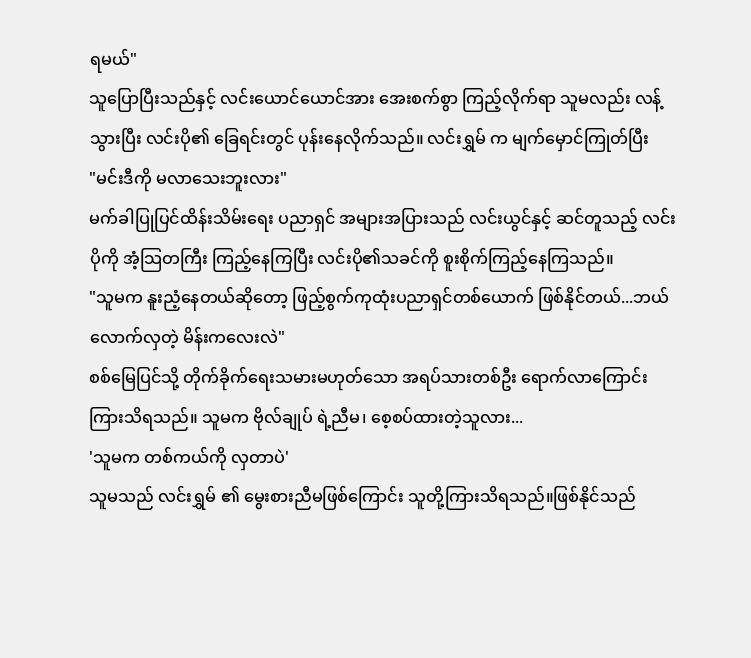ရမယ်"
သူပြောပြီးသည်နှင့် လင်းယောင်ယောင်အား အေးစက်စွာ ကြည့်လိုက်ရာ သူမလည်း လန့်သွားပြီး လင်းပို၏ ခြေရင်းတွင် ပုန်းနေလိုက်သည်။ လင်းရွှမ် က မျက်မှောင်ကြုတ်ပြီး
"မင်းဒီကို မလာသေးဘူးလား"
မက်ခါပြုပြင်ထိန်းသိမ်းရေး ပညာရှင် အများအပြားသည် လင်းယွင်နှင့် ဆင်တူသည့် လင်းပိုကို အံ့သြတကြီး ကြည့်နေကြပြီး လင်းပို၏သခင်ကို စူးစိုက်ကြည့်နေကြသည်။
"သူမက နူးညံ့နေတယ်ဆိုတော့ ဖြည့်စွက်ကုထုံးပညာရှင်တစ်ယောက် ဖြစ်နိုင်တယ်...ဘယ်လောက်လှတဲ့ မိန်းကလေးလဲ"
စစ်မြေပြင်သို့ တိုက်ခိုက်ရေးသမားမဟုတ်သော အရပ်သားတစ်ဦး ရောက်လာကြောင်း ကြားသိရသည်။ သူမက ဗိုလ်ချုပ် ရဲ့ညီမ၊ စေ့စပ်ထားတဲ့သူလား...
'သူမက တစ်ကယ်ကို လှတာပဲ'
သူမသည် လင်းရွှမ် ၏ မွေးစားညီမဖြစ်ကြောင်း သူတို့ကြားသိရသည်။ဖြစ်နိုင်သည်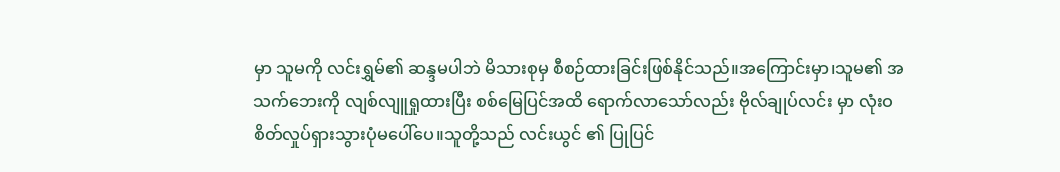မှာ သူမကို လင်းရွှမ်၏ ဆန္ဒမပါဘဲ မိသားစုမှ စီစဉ်ထားခြင်းဖြစ်နိုင်သည်။အကြောင်းမှာ၊သူမ၏ အသက်ဘေးကို လျစ်လျူရှုထားပြီး စစ်မြေပြင်အထိ ရောက်လာသော်လည်း ဗိုလ်ချုပ်လင်း မှာ လုံးဝ စိတ်လှုပ်ရှားသွားပုံမပေါ်ပေ။သူတို့သည် လင်းယွင် ၏ ပြုပြင်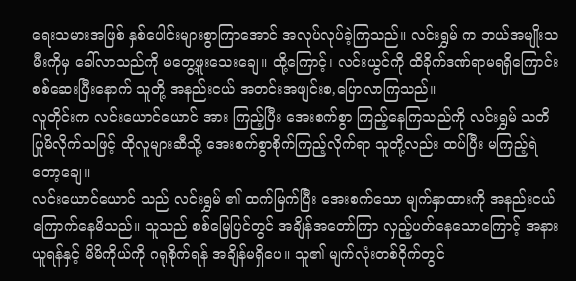ရေးသမားအဖြစ် နှစ်ပေါင်းများစွာကြာအောင် အလုပ်လုပ်ခဲ့ကြသည်။ လင်းရွှမ် က ဘယ်အမျိုးသမီးကိုမှ ခေါ်လာသည်ကို မတွေ့ဖူးသေးချေ။ ထို့ကြောင့်၊ လင်းယွင်ကို ထိခိုက်ဒဏ်ရာမရရှိကြောင်း စစ်ဆေးပြီးနောက် သူတို့ အနည်းငယ် အတင်းအဖျင်းစ,ပြောလာကြသည်။
လူတိုင်းက လင်းယောင်ယောင် အား ကြည့်ပြီး အေးစက်စွာ ကြည့်နေကြသည်ကို လင်းရွှမ် သတိပြုမိလိုက်သဖြင့် ထိုလူများဆီသို့ အေးစက်စွာစိုက်ကြည့်လိုက်ရာ သူတို့လည်း ထပ်ပြီး မကြည့်ရဲတော့ချေ။
လင်းယောင်ယောင် သည် လင်းရွှမ် ၏ ထက်မြက်ပြီး အေးစက်သော မျက်နှာထားကို အနည်းငယ်ကြောက်နေမိသည်။ သူသည် စစ်မြေပြင်တွင် အချိန်အတော်ကြာ လှည့်ပတ်နေသောကြောင့် အနားယူရန်နှင့် မိမိကိုယ်ကို ဂရုစိုက်ရန် အချိန်မရှိပေ။ သူ၏ မျက်လုံးတစ်ဝိုက်တွင်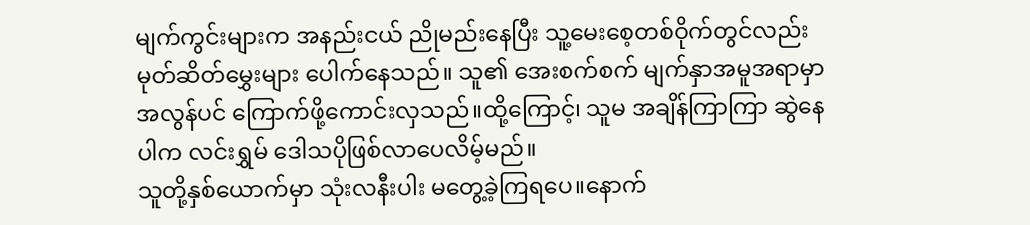မျက်ကွင်းများက အနည်းငယ် ညိုမည်းနေပြီး သူ့မေးစေ့တစ်ဝိုက်တွင်လည်း မုတ်ဆိတ်မွှေးများ ပေါက်နေသည်။ သူ၏ အေးစက်စက် မျက်နှာအမူအရာမှာ အလွန်ပင် ကြောက်ဖို့ကောင်းလှသည်။ထို့ကြောင့်၊ သူမ အချိန်ကြာကြာ ဆွဲနေပါက လင်းရွှမ် ဒေါသပိုဖြစ်လာပေလိမ့်မည်။
သူတို့နှစ်ယောက်မှာ သုံးလနီးပါး မတွေ့ခဲ့ကြရပေ။နောက်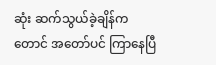ဆုံး ဆက်သွယ်ခဲ့ချိန်ကတောင် အတော်ပင် ကြာနေပြီ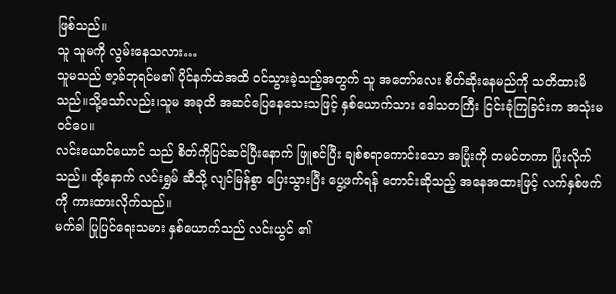ဖြစ်သည်။
သူ သူမကို လွမ်းနေသလား…
သူမသည် ဇာ့ခ်ဘုရင်မ၏ ပိုင်နက်ထဲအထိ ဝင်သွားခဲ့သည့်အတွက် သူ အတော်လေး စိတ်ဆိုးနေမည်ကို သတိထားမိသည်။သို့သော်လည်း၊သူမ အခုထိ အဆင်ပြေနေသေးသဖြင့် နှစ်ယောက်သား ဒေါသတကြီး ငြင်းခုံကြခြင်းက အသုံးမဝင်ပေ။
လင်းယောင်ယောင် သည် စိတ်ကိုပြင်ဆင်ပြီးနောက် ဖြူစင်ပြီး ချစ်စရာကောင်းသော အပြုံးကို တမင်တကာ ပြုံးလိုက်သည်။ ထို့နောက် လင်းရွှမ် ဆီသို့ လျင်မြန်စွာ ပြေးသွားပြီး ပွေ့ဖက်ရန် တောင်းဆိုသည့် အနေအထားဖြင့် လက်နှစ်ဖက်ကို ကားထားလိုက်သည်။
မက်ခါ ပြုပြင်ရေးသမား နှစ်ယောက်သည် လင်းယွင် ၏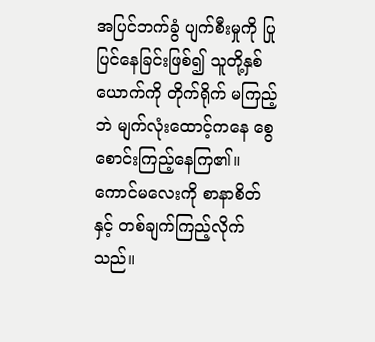အပြင်ဘက်ခွံ ပျက်စီးမှုကို ပြုပြင်နေခြင်းဖြစ်၍ သူတို့နှစ်ယောက်ကို တိုက်ရိုက် မကြည့်ဘဲ မျက်လုံးထောင့်ကနေ စွေစောင်းကြည့်နေကြ၏။ ကောင်မလေးကို စာနာစိတ်နှင့် တစ်ချက်ကြည့်လိုက်သည်။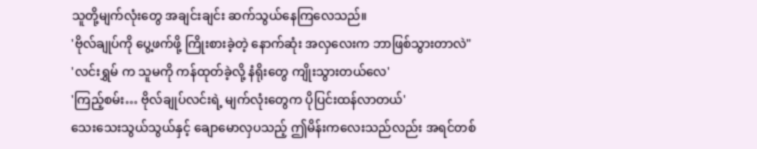သူတို့မျက်လုံးတွေ အချင်းချင်း ဆက်သွယ်နေကြလေသည်။
'ဗိုလ်ချုပ်ကို ပွေ့ဖက်ဖို့ ကြိုးစားခဲ့တဲ့ နောက်ဆုံး အလှလေးက ဘာဖြစ်သွားတာလဲ"
'လင်းရွှမ် က သူမကို ကန်ထုတ်ခဲ့လို့ နံရိုးတွေ ကျိုးသွားတယ်လေ'
'ကြည့်စမ်း… ဗိုလ်ချုပ်လင်းရဲ့ မျက်လုံးတွေက ပိုပြင်းထန်လာတယ်'
သေးသေးသွယ်သွယ်နှင့် ချောမောလှပသည့် ဤမိန်းကလေးသည်လည်း အရင်တစ်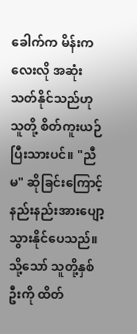ခေါက်က မိန်းကလေးလို အဆုံးသတ်နိုင်သည်ဟု သူတို့ စိတ်ကူးယဉ်ပြီးသားပင်။ "ညီမ" ဆိုခြင်းကြောင့် နည်းနည်းအားပျော့သွားနိုင်ပေသည်။ သို့သော် သူတို့နှစ်ဦးကို ထိတ်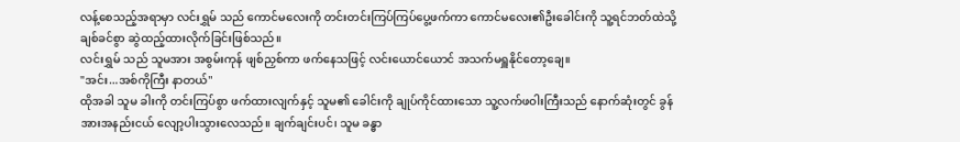လန့်စေသည့်အရာမှာ လင်းရွှမ် သည် ကောင်မလေးကို တင်းတင်းကြပ်ကြပ်ပွေ့ဖက်ကာ ကောင်မလေး၏ဦးခေါင်းကို သူ့ရင်ဘတ်ထဲသို့ ချစ်ခင်စွာ ဆွဲထည့်ထားလိုက်ခြင်းဖြစ်သည်။
လင်းရွှမ် သည် သူမအား အစွမ်းကုန် ဖျစ်ညှစ်ကာ ဖက်နေသဖြင့် လင်းယောင်ယောင် အသက်မရှူနိုင်တော့ချေ။
"အင်း...အစ်ကိုကြီး နာတယ်"
ထိုအခါ သူမ ခါးကို တင်းကြပ်စွာ ဖက်ထားလျက်နှင့် သူမ၏ ခေါင်းကို ချုပ်ကိုင်ထားသော သူ့လက်ဖဝါးကြီးသည် နောက်ဆုံးတွင် ခွန်အားအနည်းငယ် လျော့ပါးသွားလေသည်။ ချက်ချင်းပင်၊ သူမ ခန္ဓာ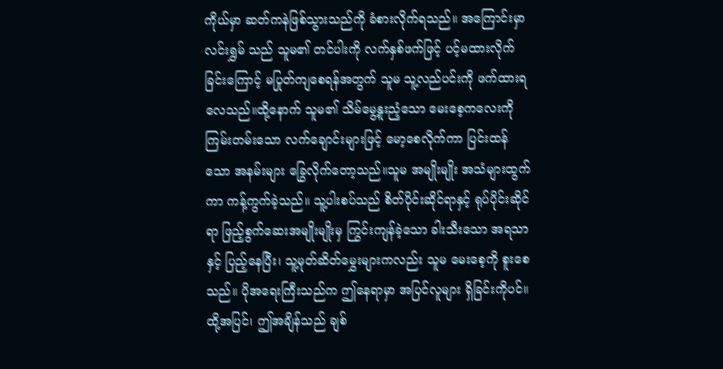ကိုယ်မှာ ဆတ်ကနဲဖြစ်သွားသည်ကို ခံစားလိုက်ရသည်။ အကြောင်းမှာ လင်းရွှမ် သည် သူမ၏ တင်ပါးကို လက်နှစ်ဖက်ဖြင့် ပင့်မထားလိုက်ခြင်းကြောင့် မပြုတ်ကျစေရန်အတွက် သူမ သူ့လည်ပင်းကို ဖက်ထားရလေသည်။ထို့နောက် သူမ၏ သိမ်မွေ့နူးညံ့သော မေးစေ့ကလေးကို ကြမ်းတမ်းသော လက်ချောင်းများဖြင့် မော့စေလိုက်ကာ ပြင်းထန်သော အနမ်းများ ခြွေလိုက်တော့သည်။သူမ အမျိုးမျိုး အသံများထွက်ကာ ကန့်ကွက်ခဲ့သည်။ သူ့ပါးစပ်သည် စိတ်ပိုင်းဆိုင်ရာနှင့် ရုပ်ပိုင်းဆိုင်ရာ ဖြည့်စွက်ဆေးအမျိုးမျိုးမှ ကြွင်းကျန်ခဲ့သော ခါးသီးသော အရသာနှင့် ပြည့်နေပြီး၊ သူ့မုတ်ဆိတ်မွှေးများကလည်း သူမ မေးစေ့ကို စူးစေသည်။ ပိုအရေးကြီးသည်က ဤနေရာမှာ အပြင်လူများ ရှိခြင်းကိုပင်။ ထို့အပြင်၊ ဤအချိန်သည် ချစ်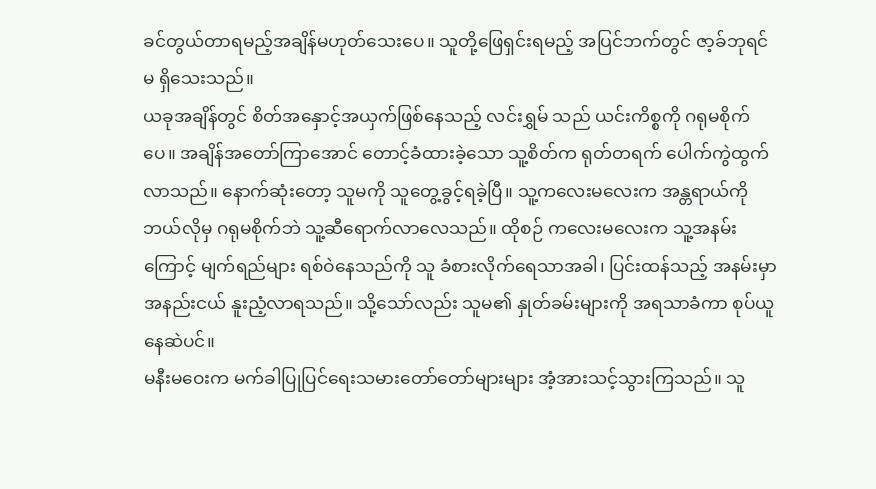ခင်တွယ်တာရမည့်အချိန်မဟုတ်သေးပေ။ သူတို့ဖြေရှင်းရမည့် အပြင်ဘက်တွင် ဇာ့ခ်ဘုရင်မ ရှိသေးသည်။
ယခုအချိန်တွင် စိတ်အနှောင့်အယှက်ဖြစ်နေသည့် လင်းရွှမ် သည် ယင်းကိစ္စကို ဂရုမစိုက်ပေ။ အချိန်အတော်ကြာအောင် တောင့်ခံထားခဲ့သော သူ့စိတ်က ရုတ်တရက် ပေါက်ကွဲထွက်လာသည်။ နောက်ဆုံးတော့ သူမကို သူတွေ့ခွင့်ရခဲ့ပြီ။ သူ့ကလေးမလေးက အန္တရာယ်ကို ဘယ်လိုမှ ဂရုမစိုက်ဘဲ သူ့ဆီရောက်လာလေသည်။ ထိုစဉ် ကလေးမလေးက သူ့အနမ်းကြောင့် မျက်ရည်များ ရစ်ဝဲနေသည်ကို သူ ခံစားလိုက်ရေသာအခါ၊ ပြင်းထန်သည့် အနမ်းမှာ အနည်းငယ် နူးညံ့လာရသည်။ သို့သော်လည်း သူမ၏ နှုတ်ခမ်းများကို အရသာခံကာ စုပ်ယူနေဆဲပင်။
မနီးမဝေးက မက်ခါပြုပြင်ရေးသမားတော်တော်များများ အံ့အားသင့်သွားကြသည်။ သူ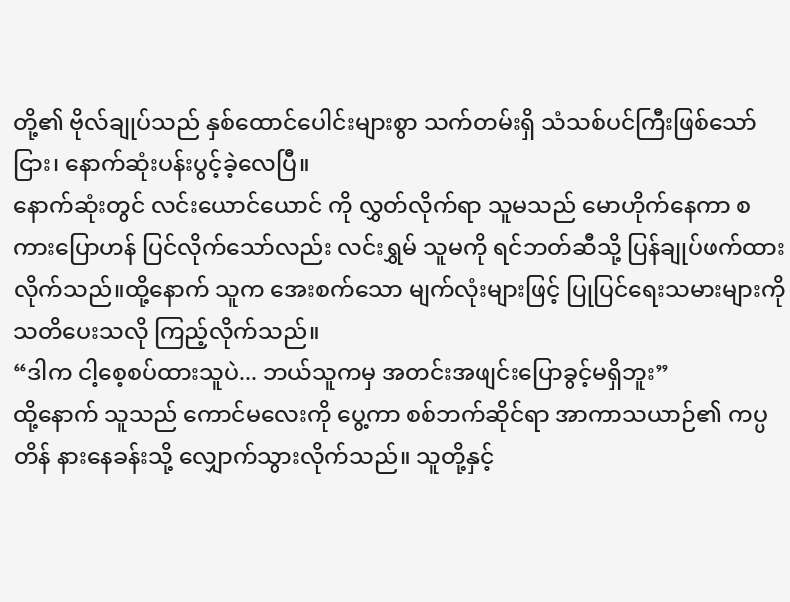တို့၏ ဗိုလ်ချုပ်သည် နှစ်ထောင်ပေါင်းများစွာ သက်တမ်းရှိ သံသစ်ပင်ကြီးဖြစ်သော်ငြား၊ နောက်ဆုံးပန်းပွင့်ခဲ့လေပြီ။
နောက်ဆုံးတွင် လင်းယောင်ယောင် ကို လွှတ်လိုက်ရာ သူမသည် မောဟိုက်နေကာ စကားပြောဟန် ပြင်လိုက်သော်လည်း လင်းရွှမ် သူမကို ရင်ဘတ်ဆီသို့ ပြန်ချုပ်ဖက်ထားလိုက်သည်။ထို့နောက် သူက အေးစက်သော မျက်လုံးများဖြင့် ပြုပြင်ရေးသမားများကို သတိပေးသလို ကြည့်လိုက်သည်။
“ဒါက ငါ့စေ့စပ်ထားသူပဲ... ဘယ်သူကမှ အတင်းအဖျင်းပြောခွင့်မရှိဘူး”
ထို့နောက် သူသည် ကောင်မလေးကို ပွေ့ကာ စစ်ဘက်ဆိုင်ရာ အာကာသယာဉ်၏ ကပ္ပတိန် နားနေခန်းသို့ လျှောက်သွားလိုက်သည်။ သူတို့နှင့်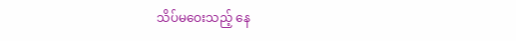သိပ်မဝေးသည့် နေ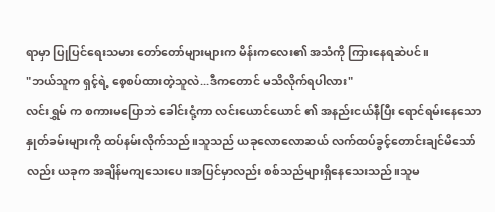ရာမှာ ပြုပြင်ရေးသမား တော်တော်များများက မိန်းကလေး၏ အသံကို ကြားနေရဆဲပင်။
"ဘယ်သူက ရှင့်ရဲ့ စေ့စပ်ထားတဲ့သူလဲ...ဒီကတောင် မသိလိုက်ရပါလား"
လင်းရွှမ် က စကားမပြောဘဲ ခေါင်းငုံ့ကာ လင်းယောင်ယောင် ၏ အနည်းငယ်နီပြီး ရောင်ရမ်းနေသော နှုတ်ခမ်းများကို ထပ်နမ်းလိုက်သည်။သူသည် ယခုလောလောဆယ် လက်ထပ်ခွင့်တောင်းချင်မိသော်လည်း ယခုက အချိန်မကျသေးပေ။အပြင်မှာလည်း စစ်သည်များရှိနေသေးသည်။သူမ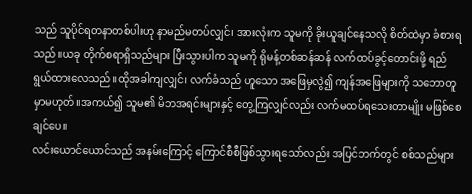သည် သူပိုင်ရတနာတစ်ပါးဟု နာမည်မတပ်လျှင်၊ အားလုံးက သူမကို ခိုးယူချင်နေသလို စိတ်ထဲမှာ ခံစားရသည်။ယခု တိုက်စရာရှိသည်များ ပြီးသွားပါက သူမကို ရိုမန့်တစ်ဆန်ဆန် လက်ထပ်ခွင့်တောင်းဖို့ ရည်ရွယ်ထားလေသည်။ထိုအခါကျလျှင်၊ လက်ခံသည် ဟူသော အဖြေမှလွဲ၍ ကျန်အဖြေများကို သဘောတူမှာမဟုတ်။အကယ်၍ သူမ၏ မိဘအရင်းများနှင့် တွေ့ကြလျှင်လည်း လက်မထပ်ရသေးတာမျိုး မဖြစ်စေချင်ပေ။
လင်းယောင်ယောင်သည် အနမ်းကြောင့် ကြောင်စီစီဖြစ်သွားရသော်လည်း အပြင်ဘက်တွင် စစ်သည်များ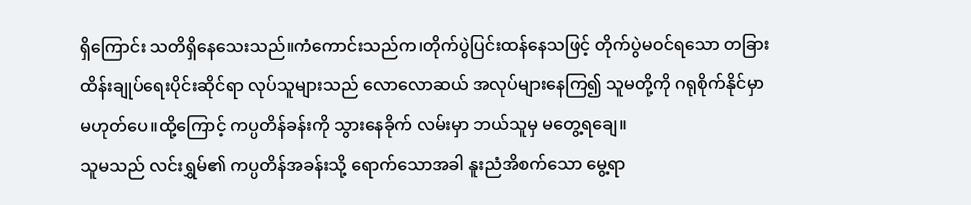ရှိကြောင်း သတိရှိနေသေးသည်။ကံကောင်းသည်က၊တိုက်ပွဲပြင်းထန်နေသဖြင့် တိုက်ပွဲမဝင်ရသော တခြားထိန်းချုပ်ရေးပိုင်းဆိုင်ရာ လုပ်သူများသည် လောလောဆယ် အလုပ်များနေကြ၍ သူမတို့ကို ဂရုစိုက်နိုင်မှာမဟုတ်ပေ။ထို့ကြောင့် ကပ္ပတိန်ခန်းကို သွားနေခိုက် လမ်းမှာ ဘယ်သူမှ မတွေ့ရချေ။
သူမသည် လင်းရွှမ်၏ ကပ္ပတိန်အခန်းသို့ ရောက်သောအခါ နူးညံအိစက်သော မွေ့ရာ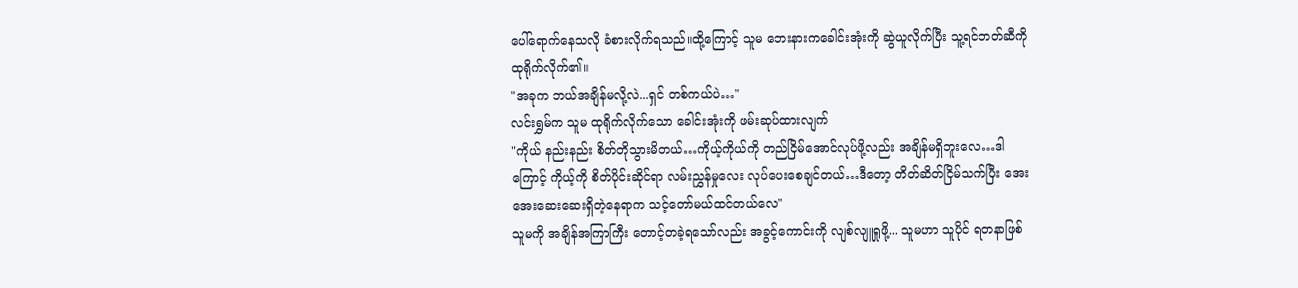ပေါ်ရောက်နေသလို ခံစားလိုက်ရသည်။ထို့ကြောင့် သူမ ဘေးနားကခေါင်းအုံးကို ဆွဲယူလိုက်ပြီး သူ့ရင်ဘတ်ဆီကို ထုရိုက်လိုက်၏။
"အခုက ဘယ်အချိန်မလို့လဲ...ရှင် တစ်ကယ်ပဲ…"
လင်းရွှမ်က သူမ ထုရိုက်လိုက်သော ခေါင်းအုံးကို ဖမ်းဆုပ်ထားလျက်
"ကိုယ် နည်းနည်း စိတ်တိုသွားမိတယ်…ကိုယ့်ကိုယ်ကို တည်ငြိမ်အောင်လုပ်ဖို့လည်း အချိန်မရှိဘူးလေ…ဒါကြောင့် ကိုယ့်ကို စိတ်ပိုင်းဆိုင်ရာ လမ်းညွှန်မှုလေး လုပ်ပေးစေချင်တယ်…ဒီတော့ တိတ်ဆိတ်ငြိမ်သက်ပြီး အေးအေးဆေးဆေးရှိတဲ့နေရာက သင့်တော်မယ်ထင်တယ်လေ"
သူမကို အချိန်အကြာကြီး တောင့်တခဲ့ရသော်လည်း အခွင့်ကောင်းကို လျစ်လျူရှုဖို့... သူမဟာ သူပိုင် ရတနာဖြစ်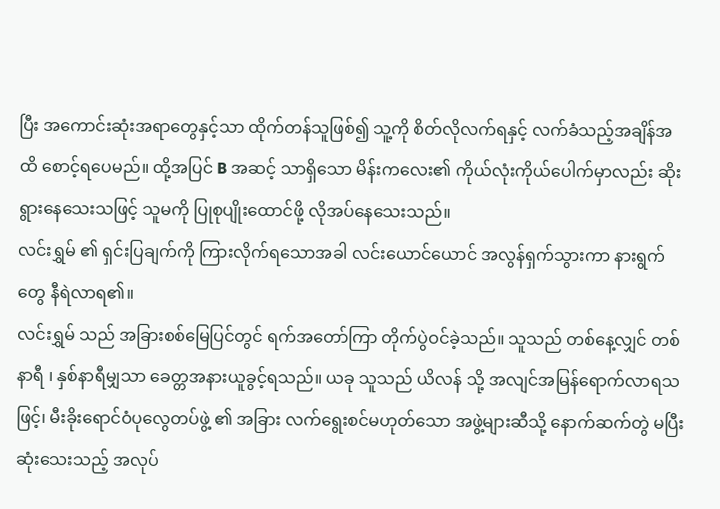ပြီး အကောင်းဆုံးအရာတွေနှင့်သာ ထိုက်တန်သူဖြစ်၍ သူ့ကို စိတ်လိုလက်ရနှင့် လက်ခံသည့်အချိန်အထိ စောင့်ရပေမည်။ ထို့အပြင် B အဆင့် သာရှိသော မိန်းကလေး၏ ကိုယ်လုံးကိုယ်ပေါက်မှာလည်း ဆိုးရွားနေသေးသဖြင့် သူမကို ပြုစုပျိုးထောင်ဖို့ လိုအပ်နေသေးသည်။
လင်းရွှမ် ၏ ရှင်းပြချက်ကို ကြားလိုက်ရသောအခါ လင်းယောင်ယောင် အလွန်ရှက်သွားကာ နားရွက်တွေ နီရဲလာရ၏။
လင်းရွှမ် သည် အခြားစစ်မြေပြင်တွင် ရက်အတော်ကြာ တိုက်ပွဲဝင်ခဲ့သည်။ သူသည် တစ်နေ့လျှင် တစ်နာရီ ၊ နှစ်နာရီမျှသာ ခေတ္တအနားယူခွင့်ရသည်။ ယခု သူသည် ယိလန် သို့ အလျင်အမြန်ရောက်လာရသဖြင့်၊ မီးခိုးရောင်ဝံပုလွေတပ်ဖွဲ့ ၏ အခြား လက်ရွေးစင်မဟုတ်သော အဖွဲ့များဆီသို့ နောက်ဆက်တွဲ မပြီးဆုံးသေးသည့် အလုပ်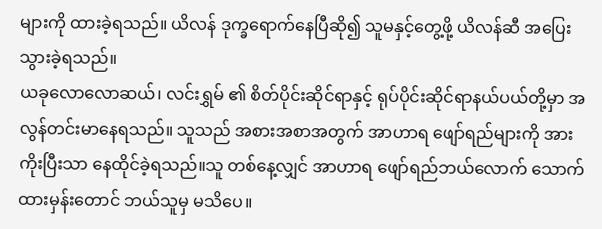များကို ထားခဲ့ရသည်။ ယိလန် ဒုက္ခရောက်နေပြီဆို၍ သူမနှင့်တွေ့ဖို့ ယိလန်ဆီ အပြေးသွားခဲ့ရသည်။
ယခုလောလောဆယ်၊ လင်းရွှမ် ၏ စိတ်ပိုင်းဆိုင်ရာနှင့် ရုပ်ပိုင်းဆိုင်ရာနယ်ပယ်တို့မှာ အလွန်တင်းမာနေရသည်။ သူသည် အစားအစာအတွက် အာဟာရ ဖျော်ရည်များကို အားကိုးပြီးသာ နေထိုင်ခဲ့ရသည်။သူ တစ်နေ့လျှင် အာဟာရ ဖျော်ရည်ဘယ်လောက် သောက်ထားမှန်းတောင် ဘယ်သူမှ မသိပေ။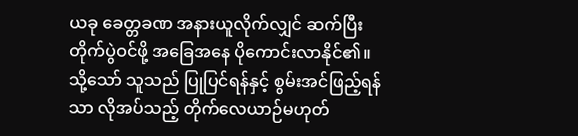ယခု ခေတ္တခဏ အနားယူလိုက်လျှင် ဆက်ပြီး တိုက်ပွဲဝင်ဖို့ အခြေအနေ ပိုကောင်းလာနိုင်၏။သို့သော် သူသည် ပြုပြင်ရန်နှင့် စွမ်းအင်ဖြည့်ရန်သာ လိုအပ်သည့် တိုက်လေယာဉ်မဟုတ်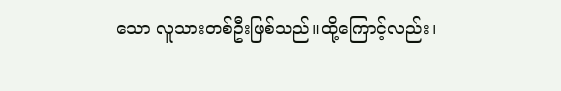သော လူသားတစ်ဦးဖြစ်သည်။ထို့ကြောင့်လည်း၊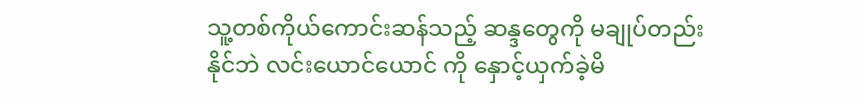သူ့တစ်ကိုယ်ကောင်းဆန်သည့် ဆန္ဒတွေကို မချုပ်တည်းနိုင်ဘဲ လင်းယောင်ယောင် ကို နှောင့်ယှက်ခဲ့မိ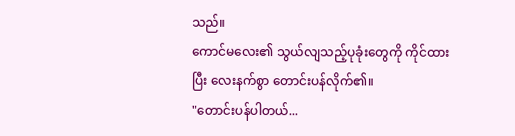သည်။
ကောင်မလေး၏ သွယ်လျသည့်ပုခုံးတွေကို ကိုင်ထားပြီး လေးနက်စွာ တောင်းပန်လိုက်၏။
"တောင်းပန်ပါတယ်...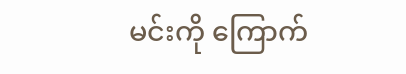မင်းကို ကြောက်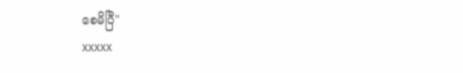စေမိပြီ"
xxxxx